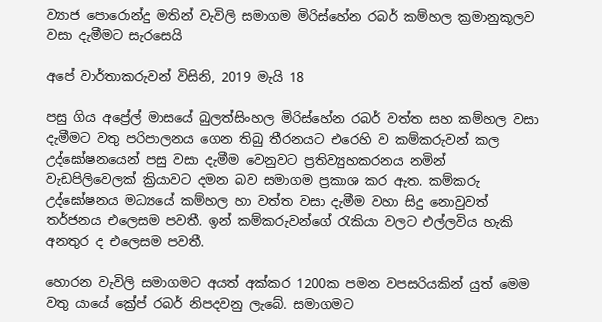ව්‍යාජ පොරොන්දු මතින් වැවිලි සමාගම මිරිස්හේන රබර් කම්හල ක්‍රමානුකූලව වසා දැමීමට සැරසෙයි

අපේ වාර්තාකරුවන් විසිනි, 2019 මැයි 18

පසු ගිය අප්‍රේල් මාසයේ බුලත්සිංහල මිරිස්හේන රබර් වත්ත සහ කම්හල වසා දැමීමට වතු පරිපාලනය ගෙන තිබු තීරනයට එරෙහි ව කම්කරුවන් කල උද්ඝෝෂනයෙන් පසු වසා දැමීම වෙනුවට ප්‍රතිව්‍යුහකරනය නමින් වැඩපිලිවෙලක් ක්‍රියාවට දමන බව සමාගම ප්‍රකාශ කර ඇත. කම්කරු උද්ඝෝෂනය මධ්‍යයේ කම්හල හා වත්ත වසා දැමීම වහා සිදු නොවුවත් තර්ජනය එලෙසම පවතී. ඉන් කම්කරුවන්ගේ රැකියා වලට එල්ලවිය හැකි අනතුර ද එලෙසම පවතී.

හොරන වැවිලි සමාගමට අයත් අක්කර 1200ක පමන වපසරියකින් යුත් මෙම වතු යායේ ක්‍රේප් රබර් නිපදවනු ලැබේ. සමාගමට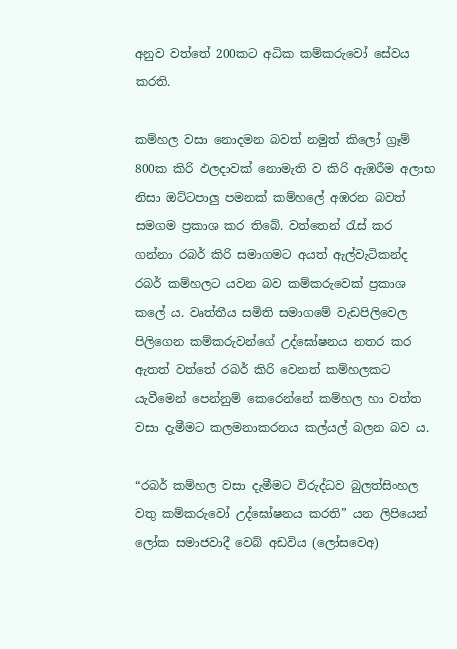අනුව වත්තේ 200කට අධික කම්කරුවෝ සේවය කරති.

කම්හල වසා නොදමන බවත් නමුත් කිලෝ ග්‍රෑම් 800ක කිරි ඵලදාවක් නොමැති ව කිරි ඇඹරීම අලාභ නිසා ඔට්ටපාලු පමනක් කම්හලේ අඹරන බවත් සමගම ප්‍රකාශ කර තිබේ. වත්තෙන් රැස් කර ගන්නා රබර් කිරි සමාගමට අයත් ඇල්වැටිකන්ද රබර් කම්හලට යවන බව කම්කරුවෙක් ප්‍රකාශ කලේ ය. වෘත්තීය සමිති සමාගමේ වැඩපිලිවෙල පිලිගෙන කම්කරුවන්ගේ උද්ඝෝෂනය නතර කර ඇතත් වත්තේ රබර් කිරි වෙනත් කම්හලකට යැවීමෙන් පෙන්නුම් කෙරෙන්නේ කම්හල හා වත්ත වසා දැමීමට කලමනාකරනය කල්යල් බලන බව ය.

“රබර් කම්හල වසා දැමීමට විරුද්ධව බුලත්සිංහල වතු කම්කරුවෝ උද්ඝෝෂනය කරති” යන ලිපියෙන් ලෝක සමාජවාදී වෙබ් අඩවිය (ලෝසවෙඅ)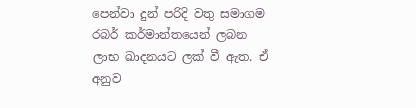පෙන්වා දුන් පරිදි වතු සමාගම රබර් කර්මාන්තයෙන් ලබන ලාභ ඛාදනයට ලක් වී ඇත. ඒ අනුව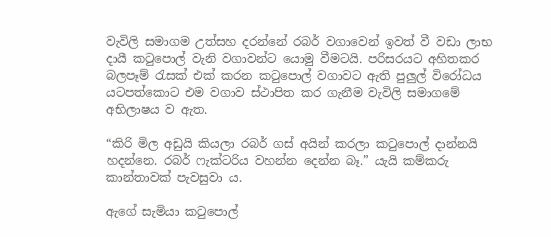වැවිලි සමාගම උත්සහ දරන්නේ රබර් වගාවෙන් ඉවත් වී වඩා ලාභ දායී කටුපොල් වැනි වගාවන්ට යොමු වීමටයි. පරිසරයට අහිතකර බලපෑම් රැසක් එක් කරන කටුපොල් වගාවට ඇති පුලුල් විරෝධය යටපත්කොට එම වගාව ස්ථාපිත කර ගැනීම වැවිලි සමාගමේ අභිලාෂය ව ඇත.

“කිරි මිල අඩුයි කියලා රබර් ගස් අයින් කරලා කටුපොල් දාන්නයි හදන්නෙ. රබර් ෆැක්ටරිය වහන්න දෙන්න බෑ.” යැයි කම්කරු කාන්තාවක් පැවසුවා ය.

ඇගේ සැමියා කටුපොල්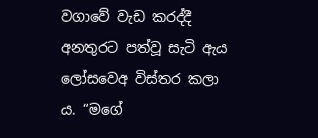වගාවේ වැඩ කරද්දී අනතුරට පත්වූ සැටි ඇය ලෝසවෙඅ විස්තර කලා ය. “මගේ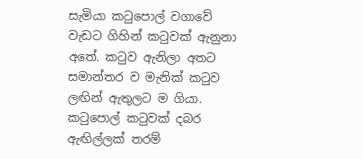සැමියා කටුපොල් වගාවේ වැඩට ගිහින් කටුවක් ඇනුනා අතේ. කටුව ඇනිලා අතට සමාන්තර ව මැනික් කටුව ලඟින් ඇතුලට ම ගියා. කටුපොල් කටුවක් දබර ඇඟිල්ලක් තරම්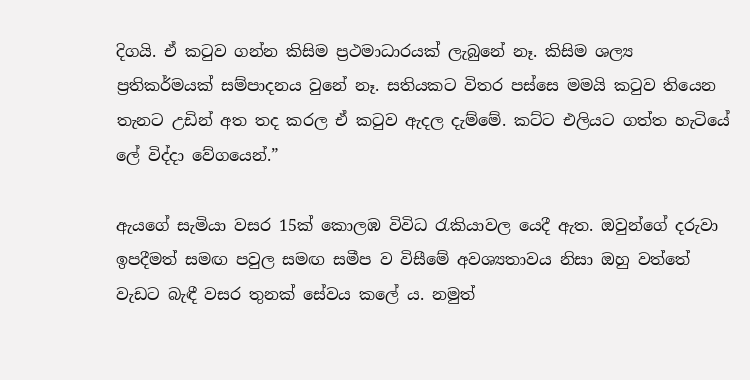දිගයි. ඒ කටුව ගන්න කිසිම ප්‍රථමාධාරයක් ලැබුනේ නෑ. කිසිම ශල්‍ය ප්‍රතිකර්මයක් සම්පාදනය වුනේ නෑ. සතියකට විතර පස්සෙ මමයි කටුව තියෙන තැනට උඩින් අත තද කරල ඒ කටුව ඇදල දැම්මේ. කට්ට එලියට ගත්ත හැටියේ ලේ විද්දා වේගයෙන්.”

ඇයගේ සැමියා වසර 15ක් කොලඹ විවිධ රැකියාවල යෙදී ඇත. ඔවුන්ගේ දරුවා ඉපදීමත් සමඟ පවුල සමඟ සමීප ව විසීමේ අවශ්‍යතාවය නිසා ඔහු වත්තේ වැඩට බැඳී වසර තුනක් සේවය කලේ ය. නමුත්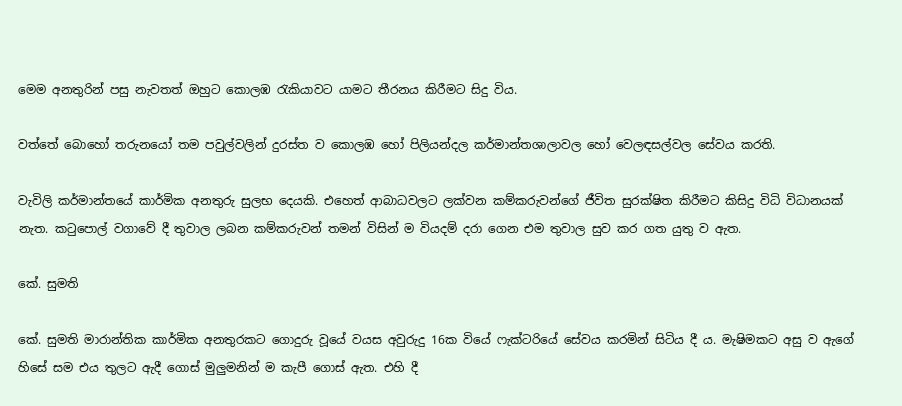මෙම අනතුරින් පසු නැවතත් ඔහුට කොලඹ රැකියාවට යාමට තීරනය කිරීමට සිදු විය.

වත්තේ බොහෝ තරුනයෝ තම පවුල්වලින් දුරස්ත ව කොලඹ හෝ පිලියන්දල කර්මාන්තශාලාවල හෝ වෙලඳසල්වල සේවය කරති.

වැවිලි කර්මාන්තයේ කාර්මික අනතුරු සුලභ දෙයකි. එහෙත් ආබාධවලට ලක්වන කම්කරුවන්ගේ ජීවිත සුරක්ෂිත කිරීමට කිසිදු විධි විධානයක් නැත. කටුපොල් වගාවේ දී තුවාල ලබන කම්කරුවන් තමන් විසින් ම වියදම් දරා ගෙන එම තුවාල සුව කර ගත යුතු ව ඇත.

කේ. සුමති

කේ. සුමති මාරාන්තික කාර්මික අනතුරකට ගොදුරු වූයේ වයස අවුරුදු 16ක වියේ ෆැක්ටරියේ සේවය කරමින් සිටිය දී ය. මැෂිමකට අසු ව ඇගේ හිසේ සම එය තුලට ඇදී ගොස් මුලුමනින් ම කැපී ගොස් ඇත. එහි දී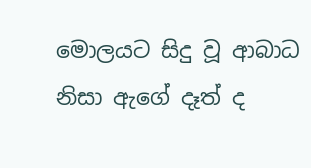මොලයට සිදු වූ ආබාධ නිසා ඇගේ දෑත් ද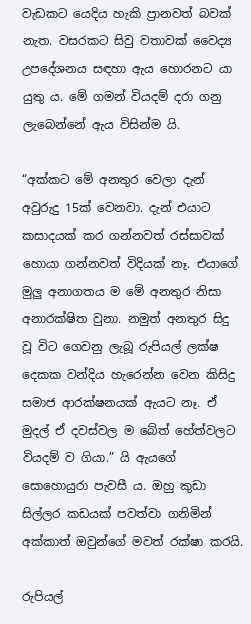වැඩකට යෙදිය හැකි ප්‍රානවත් බවක් නැත. වසරකට සිවු වතාවක් වෛද්‍ය උපදේශනය සඳහා ඇය හොරනට යා යුතු ය. මේ ගමන් වියදම් දරා ගනු ලැබෙන්නේ ඇය විසින්ම යි.

“අක්කට මේ අනතුර වෙලා දැන් අවුරුදු 15ක් වෙනවා. දැන් එයාට කසාදයක් කර ගන්නවත් රස්සාවක් හොයා ගන්නවත් විදියක් නෑ. එයාගේ මුලු අනාගතය ම මේ අනතුර නිසා අනාරක්ෂිත වුනා. නමුත් අනතුර සිදු වූ විට ගෙවනු ලැබූ රුපියල් ලක්ෂ දෙකක වන්දිය හැරෙන්න වෙන කිසිදු සමාජ ආරක්ෂනයක් ඇයට නෑ. ඒ මුදල් ඒ දවස්වල ම බේත් හේත්වලට වියදම් ව ගියා.” යි ඇයගේ සොහොයුරා පැවසී ය. ඔහු කුඩා සිල්ලර කඩයක් පවත්වා ගනිමින් අක්කාත් ඔවුන්ගේ මවත් රක්ෂා කරයි.

රුපියල්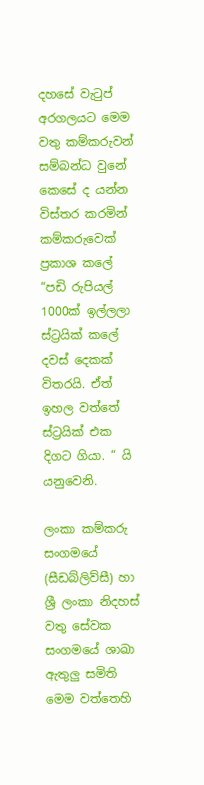දහසේ වැටුප් අරගලයට මෙම වතු කම්කරුවන් සම්බන්ධ වුනේ කෙසේ ද යන්න විස්තර කරමින් කම්කරුවෙක් ප්‍රකාශ කලේ “පඩි රුපියල් 1000ක් ඉල්ලලා ස්ට්‍රයික් කලේ දවස් දෙකක් විතරයි. ඒත් ඉහල වත්තේ ස්ට්‍රයික් එක දිගට ගියා. “ යි යනුවෙනි.

ලංකා කම්කරු සංගමයේ (සීඩබ්ලිව්සී) හා ශ්‍රී ලංකා නිදහස් වතු සේවක සංගමයේ ශාඛා ඇතුලු සමිති මෙම වත්තෙහි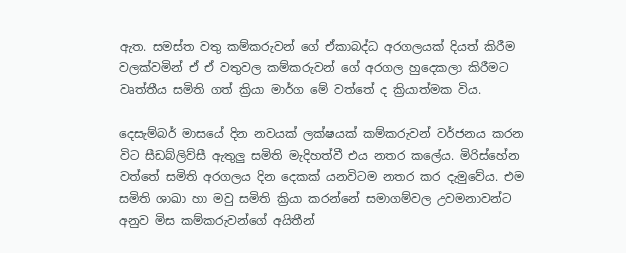ඇත. සමස්ත වතු කම්කරුවන් ගේ ඒකාබද්ධ අරගලයක් දියත් කිරීම වලක්වමින් ඒ ඒ වතුවල කම්කරුවන් ගේ අරගල හුදෙකලා කිරීමට වෘත්තීය සමිති ගත් ක්‍රියා මාර්ග මේ වත්තේ ද ක්‍රියාත්මක විය.

දෙසැම්බර් මාසයේ දින නවයක් ලක්ෂයක් කම්කරුවන් වර්ජනය කරන විට සීඩබ්ලිව්සී ඇතුලු සමිති මැදිහත්වී එය නතර කලේය. මිරිස්හේන වත්තේ සමිති අරගලය දින දෙකක් යනවිටම නතර කර දැමුවේය. එම සමිති ශාඛා හා මවු සමිති ක්‍රියා කරන්නේ සමාගම්වල උවමනාවන්ට අනුව මිස කම්කරුවන්ගේ අයිතීන්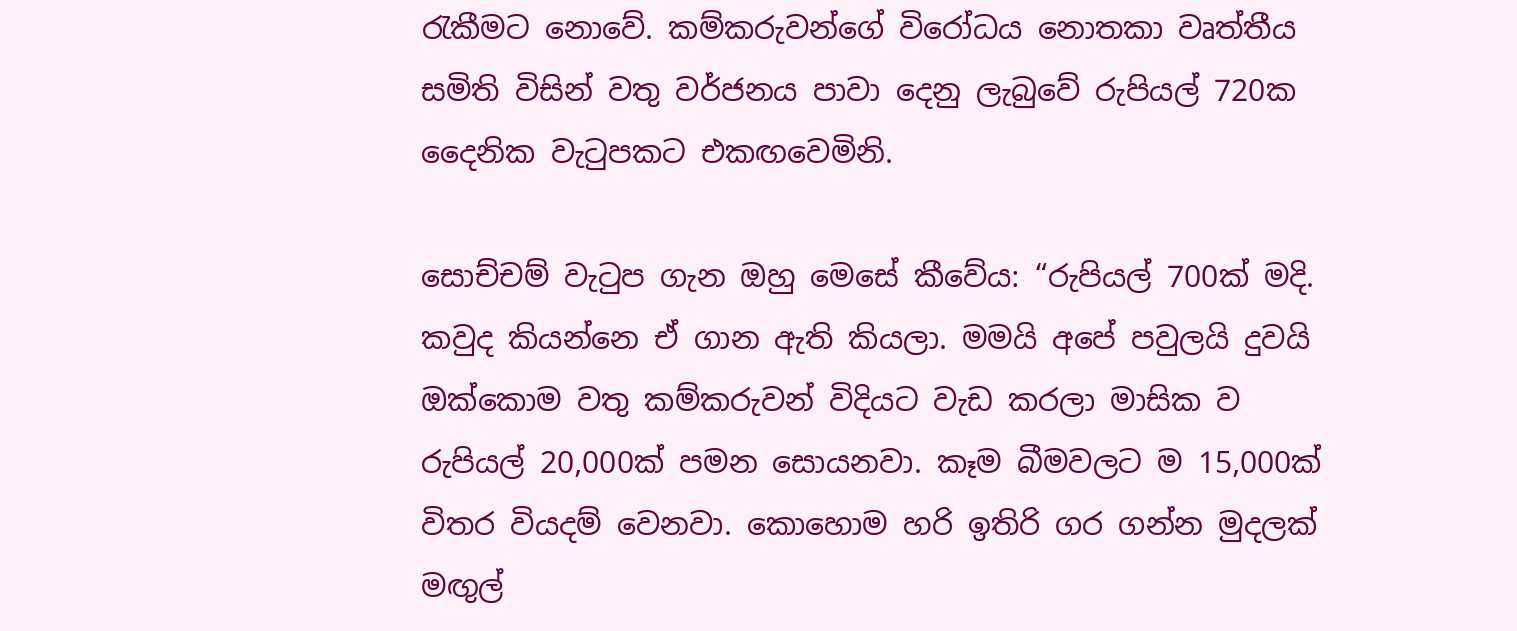රැකීමට නොවේ. කම්කරුවන්ගේ විරෝධය නොතකා වෘත්තීය සමිති විසින් වතු වර්ජනය පාවා දෙනු ලැබුවේ රුපියල් 720ක දෛනික වැටුපකට එකඟවෙමිනි.

සොච්චම් වැටුප ගැන ඔහු මෙසේ කීවේය: “රුපියල් 700ක් මදි. කවුද කියන්නෙ ඒ ගාන ඇති කියලා. මමයි අපේ පවුලයි දුවයි ඔක්කොම වතු කම්කරුවන් විදියට වැඩ කරලා මාසික ව රුපියල් 20,000ක් පමන සොයනවා. කෑම බීමවලට ම 15,000ක් විතර වියදම් වෙනවා. කොහොම හරි ඉතිරි ගර ගන්න මුදලක් මඟුල්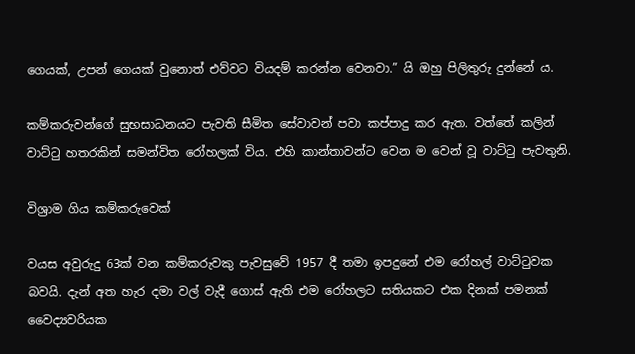ගෙයක්, උපන් ගෙයක් වුනොත් එව්වට වියදම් කරන්න වෙනවා.” යි ඔහු පිලිතුරු දුන්නේ ය.

කම්කරුවන්ගේ සුභසාධනයට පැවති සීමිත සේවාවන් පවා කප්පාදු කර ඇත. වත්තේ කලින් වාට්ටු හතරකින් සමන්විත රෝහලක් විය. එහි කාන්තාවන්ට වෙන ම වෙන් වූ වාට්ටු පැවතුනි.

විශ්‍රාම ගිය කම්කරුවෙක්

වයස අවුරුදු 63ක් වන කම්කරුවකු පැවසුවේ 1957 දී තමා ඉපදුනේ එම රෝහල් වාට්ටුවක බවයි. දැන් අත හැර දමා වල් වැදී ගොස් ඇති එම රෝහලට සතියකට එක දිනක් පමනක් වෛද්‍යවරියක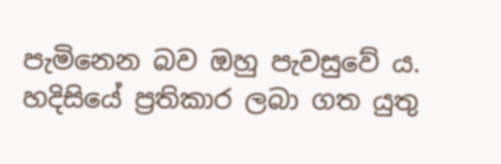පැමිනෙන බව ඔහු පැවසුවේ ය. හදිසියේ ප්‍රතිකාර ලබා ගත යුතු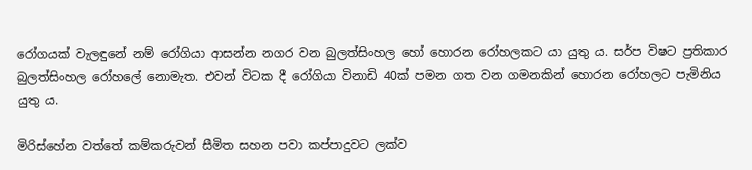රෝගයක් වැලඳුනේ නම් රෝගියා ආසන්න නගර වන බුලත්සිංහල හෝ හොරන රෝහලකට යා යුතු ය. සර්ප විෂට ප්‍රතිකාර බුලත්සිංහල රෝහලේ නොමැත. එවන් විටක දී රෝගියා විනාඩි 40ක් පමන ගත වන ගමනකින් හොරන රෝහලට පැමිනිය යුතු ය.

මිරිස්හේන වත්තේ කම්කරුවන් සීමිත සහන පවා කප්පාදුවට ලක්ව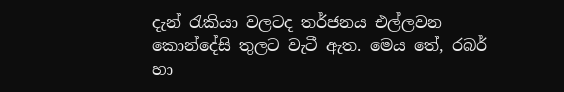දැන් රැකියා වලටද තර්ජනය එල්ලවන කොන්දේසි තුලට වැටී ඇත. මෙය තේ, රබර් හා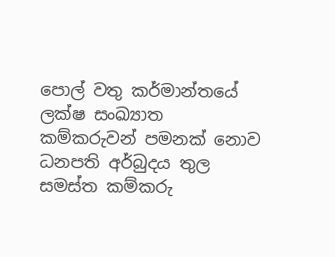පොල් වතු කර්මාන්තයේ ලක්ෂ සංඛ්‍යාත කම්කරුවන් පමනක් නොව ධනපති අර්බුදය තුල සමස්ත කම්කරු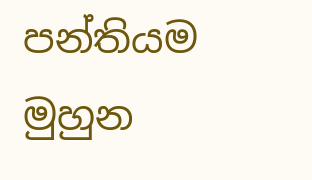පන්තියම මුහුන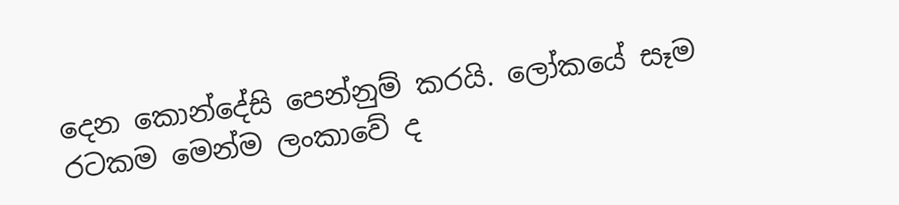දෙන කොන්දේසි පෙන්නුම් කරයි. ලෝකයේ සෑම රටකම මෙන්ම ලංකාවේ ද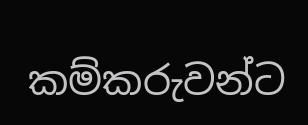කම්කරුවන්ට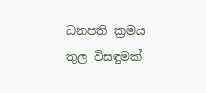ධනපති ක්‍රමය තුල විසඳුමක්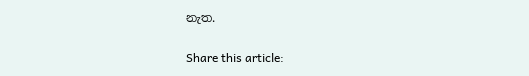නැත.

Share this article: